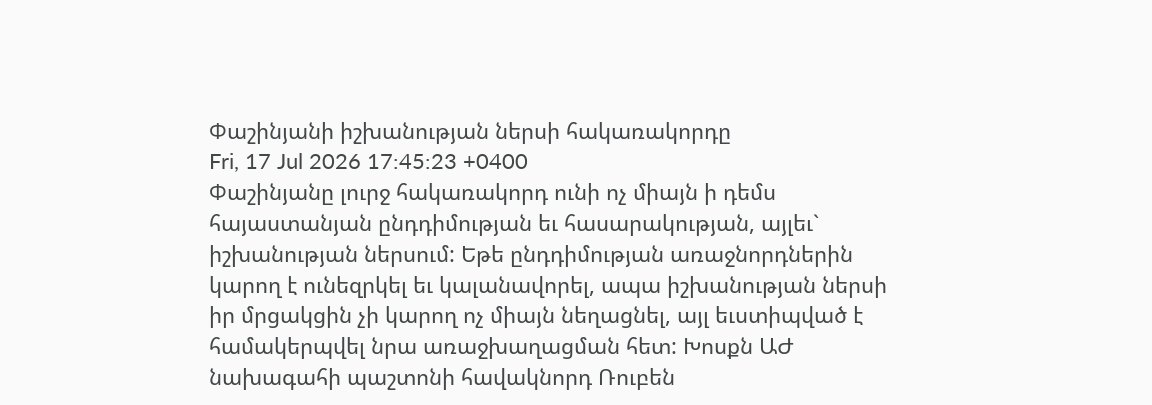Փաշինյանի իշխանության ներսի հակառակորդը
Fri, 17 Jul 2026 17:45:23 +0400
Փաշինյանը լուրջ հակառակորդ ունի ոչ միայն ի դեմս հայաստանյան ընդդիմության եւ հասարակության, այլեւ` իշխանության ներսում: Եթե ընդդիմության առաջնորդներին կարող է ունեզրկել եւ կալանավորել, ապա իշխանության ներսի իր մրցակցին չի կարող ոչ միայն նեղացնել, այլ եւստիպված է համակերպվել նրա առաջխաղացման հետ: Խոսքն ԱԺ նախագահի պաշտոնի հավակնորդ Ռուբեն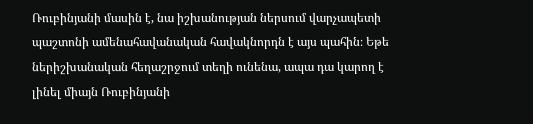Ռուբինյանի մասին է, նա իշխանության ներսում վարչապետի պաշտոնի ամենահավանական հավակնորդն է այս պահին։ Եթե ներիշխանական հեղաշրջում տեղի ունենա, ապա դա կարող է լինել միայն Ռուբինյանի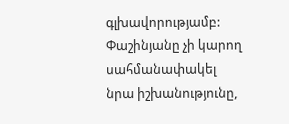գլխավորությամբ: Փաշինյանը չի կարող սահմանափակել նրա իշխանությունը,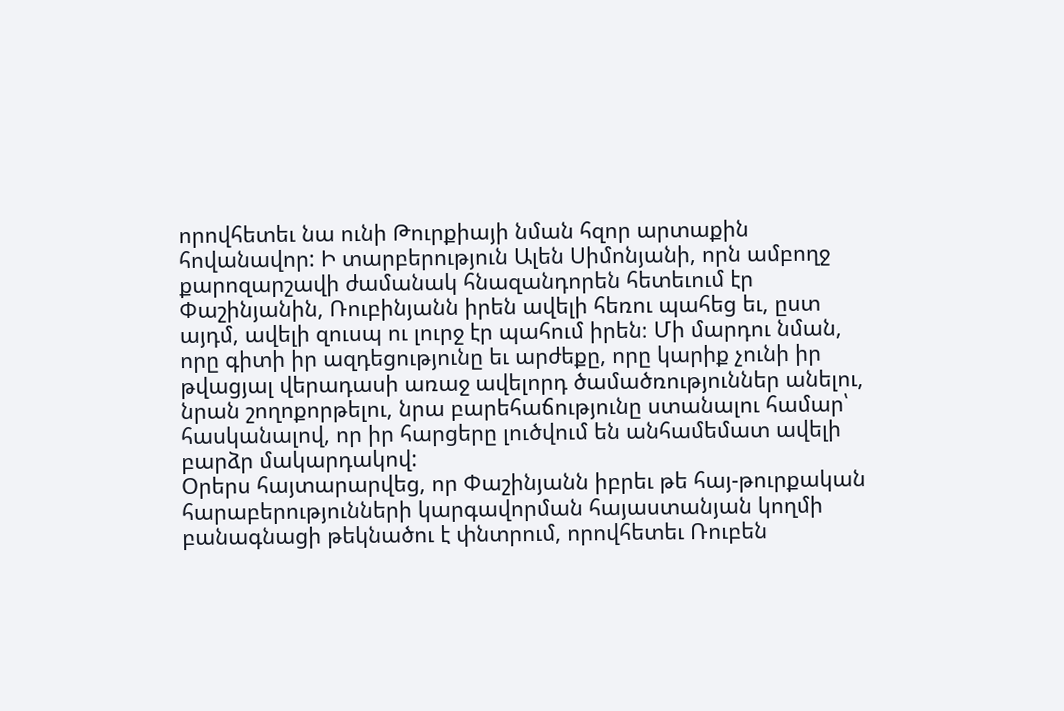որովհետեւ նա ունի Թուրքիայի նման հզոր արտաքին հովանավոր: Ի տարբերություն Ալեն Սիմոնյանի, որն ամբողջ քարոզարշավի ժամանակ հնազանդորեն հետեւում էր Փաշինյանին, Ռուբինյանն իրեն ավելի հեռու պահեց եւ, ըստ այդմ, ավելի զուսպ ու լուրջ էր պահում իրեն։ Մի մարդու նման, որը գիտի իր ազդեցությունը եւ արժեքը, որը կարիք չունի իր թվացյալ վերադասի առաջ ավելորդ ծամածռություններ անելու, նրան շողոքորթելու, նրա բարեհաճությունը ստանալու համար՝ հասկանալով, որ իր հարցերը լուծվում են անհամեմատ ավելի բարձր մակարդակով:
Օրերս հայտարարվեց, որ Փաշինյանն իբրեւ թե հայ-թուրքական հարաբերությունների կարգավորման հայաստանյան կողմի բանագնացի թեկնածու է փնտրում, որովհետեւ Ռուբեն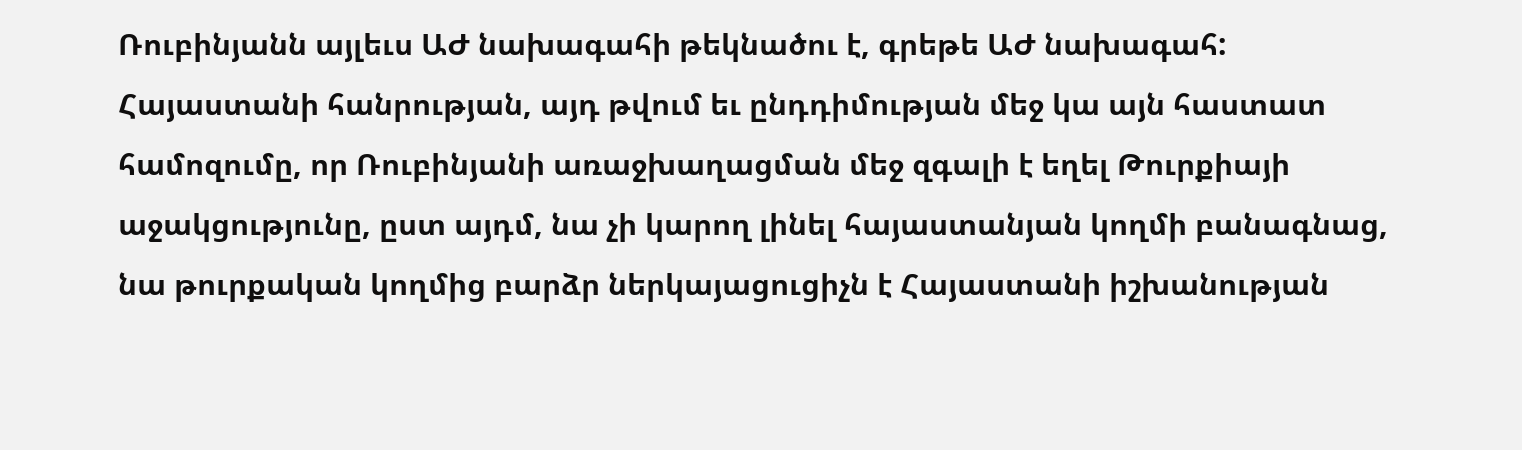Ռուբինյանն այլեւս ԱԺ նախագահի թեկնածու է, գրեթե ԱԺ նախագահ: Հայաստանի հանրության, այդ թվում եւ ընդդիմության մեջ կա այն հաստատ համոզումը, որ Ռուբինյանի առաջխաղացման մեջ զգալի է եղել Թուրքիայի աջակցությունը, ըստ այդմ, նա չի կարող լինել հայաստանյան կողմի բանագնաց, նա թուրքական կողմից բարձր ներկայացուցիչն է Հայաստանի իշխանության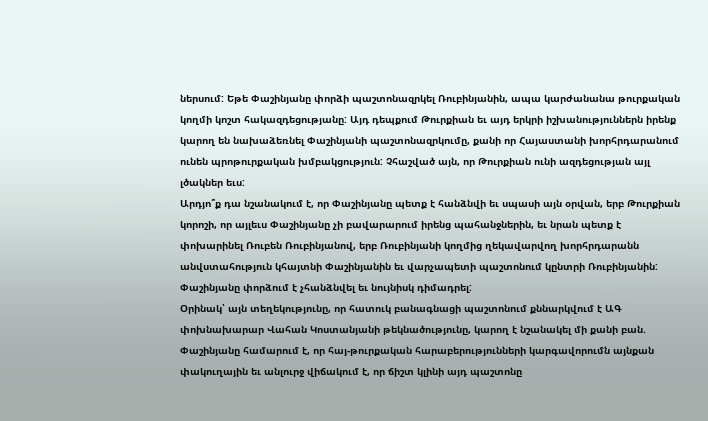ներսում: Եթե Փաշինյանը փորձի պաշտոնազրկել Ռուբինյանին, ապա կարժանանա թուրքական կողմի կոշտ հակազդեցությանը: Այդ դեպքում Թուրքիան եւ այդ երկրի իշխանություններն իրենք կարող են նախաձեռնել Փաշինյանի պաշտոնազրկումը, քանի որ Հայաստանի խորհրդարանում ունեն պրոթուրքական խմբակցություն: Չհաշված այն, որ Թուրքիան ունի ազդեցության այլ լծակներ եւս:
Արդյո՞ք դա նշանակում է, որ Փաշինյանը պետք է հանձնվի եւ սպասի այն օրվան, երբ Թուրքիան կորոշի, որ այլեւս Փաշինյանը չի բավարարում իրենց պահանջներին, եւ նրան պետք է փոխարինել Ռուբեն Ռուբինյանով, երբ Ռուբինյանի կողմից ղեկավարվող խորհրդարանն անվստահություն կհայտնի Փաշինյանին եւ վարչապետի պաշտոնում կընտրի Ռուբինյանին: Փաշինյանը փորձում է չհանձնվել եւ նույնիսկ դիմադրել:
Օրինակ՝ այն տեղեկությունը, որ հատուկ բանագնացի պաշտոնում քննարկվում է ԱԳ փոխնախարար Վահան Կոստանյանի թեկնածությունը, կարող է նշանակել մի քանի բան. Փաշինյանը համարում է, որ հայ-թուրքական հարաբերությունների կարգավորումն այնքան փակուղային եւ անլուրջ վիճակում է, որ ճիշտ կլինի այդ պաշտոնը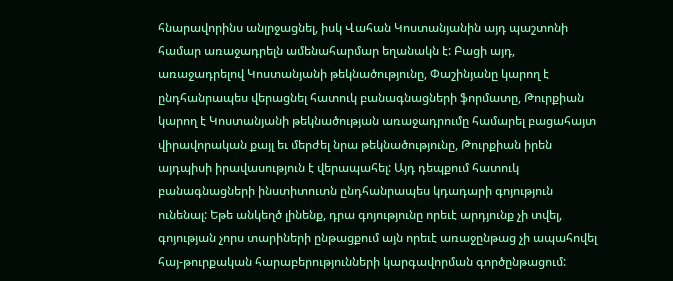հնարավորինս անլրջացնել, իսկ Վահան Կոստանյանին այդ պաշտոնի համար առաջադրելն ամենահարմար եղանակն է: Բացի այդ, առաջադրելով Կոստանյանի թեկնածությունը, Փաշինյանը կարող է ընդհանրապես վերացնել հատուկ բանագնացների ֆորմատը, Թուրքիան կարող է Կոստանյանի թեկնածության առաջադրումը համարել բացահայտ վիրավորական քայլ եւ մերժել նրա թեկնածությունը, Թուրքիան իրեն այդպիսի իրավասություն է վերապահել: Այդ դեպքում հատուկ բանագնացների ինստիտուտն ընդհանրապես կդադարի գոյություն ունենալ: Եթե անկեղծ լինենք, դրա գոյությունը որեւէ արդյունք չի տվել, գոյության չորս տարիների ընթացքում այն որեւէ առաջընթաց չի ապահովել հայ-թուրքական հարաբերությունների կարգավորման գործընթացում: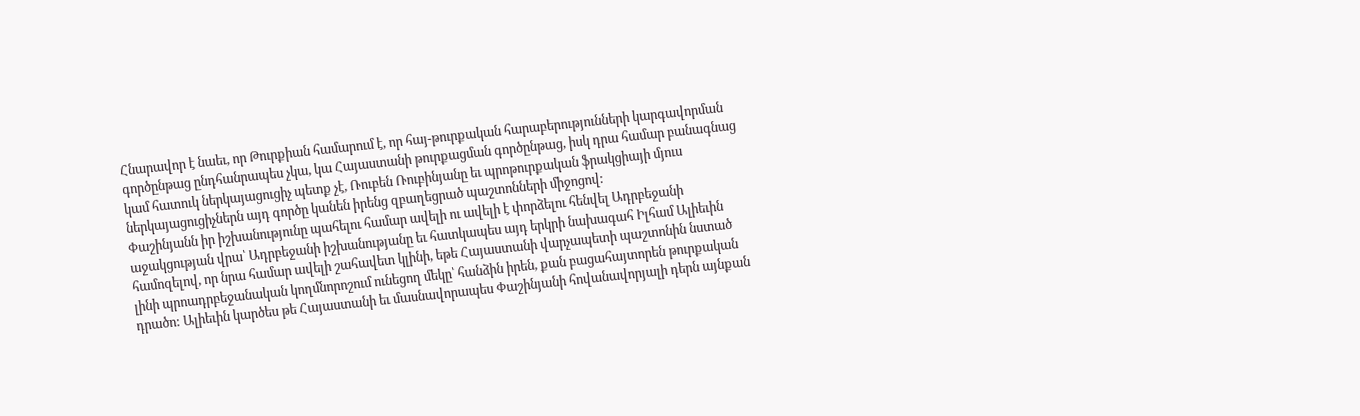Հնարավոր է նաեւ, որ Թուրքիան համարում է, որ հայ-թուրքական հարաբերությունների կարգավորման գործընթաց ընդհանրապես չկա, կա Հայաստանի թուրքացման գործընթաց, իսկ դրա համար բանագնաց կամ հատուկ ներկայացուցիչ պետք չէ, Ռուբեն Ռուբինյանը եւ պրոթուրքական ֆրակցիայի մյուս ներկայացուցիչներն այդ գործը կանեն իրենց զբաղեցրած պաշտոնների միջոցով:
Փաշինյանն իր իշխանությունը պահելու համար ավելի ու ավելի է փորձելու հենվել Ադրբեջանի աջակցության վրա՝ Ադրբեջանի իշխանությանը եւ հատկապես այդ երկրի նախագահ Իլհամ Ալիեւին համոզելով, որ նրա համար ավելի շահավետ կլինի, եթե Հայաստանի վարչապետի պաշտոնին նստած լինի պրոադրբեջանական կողմնորոշում ունեցող մեկը՝ հանձին իրեն, քան բացահայտորեն թուրքական դրածո: Ալիեւին կարծես թե Հայաստանի եւ մասնավորապես Փաշինյանի հովանավորյալի դերն այնքան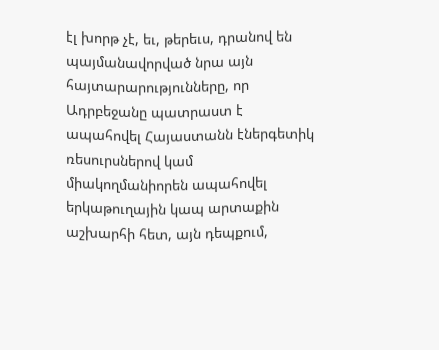էլ խորթ չէ, եւ, թերեւս, դրանով են պայմանավորված նրա այն հայտարարությունները, որ Ադրբեջանը պատրաստ է ապահովել Հայաստանն էներգետիկ ռեսուրսներով կամ միակողմանիորեն ապահովել երկաթուղային կապ արտաքին աշխարհի հետ, այն դեպքում,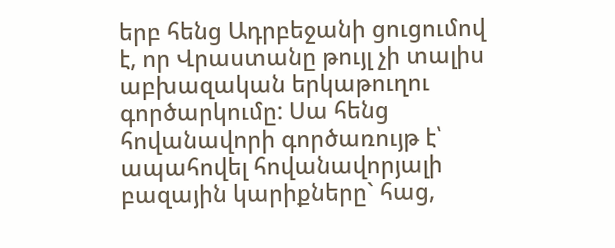երբ հենց Ադրբեջանի ցուցումով է, որ Վրաստանը թույլ չի տալիս աբխազական երկաթուղու գործարկումը: Սա հենց հովանավորի գործառույթ է՝ ապահովել հովանավորյալի բազային կարիքները` հաց,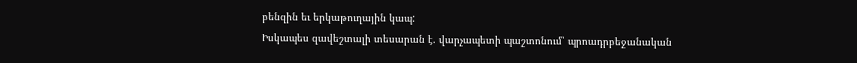բենզին եւ երկաթուղային կապ:
Իսկապես զավեշտալի տեսարան է. վարչապետի պաշտոնում՝ պրոադրբեջանական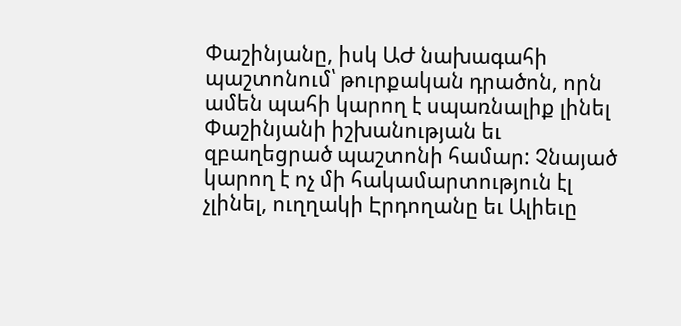Փաշինյանը, իսկ ԱԺ նախագահի պաշտոնում՝ թուրքական դրածոն, որն ամեն պահի կարող է սպառնալիք լինել Փաշինյանի իշխանության եւ զբաղեցրած պաշտոնի համար: Չնայած կարող է ոչ մի հակամարտություն էլ չլինել, ուղղակի Էրդողանը եւ Ալիեւը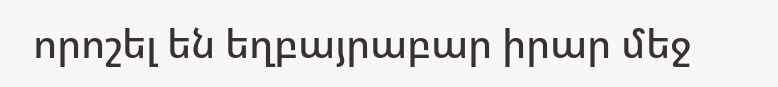որոշել են եղբայրաբար իրար մեջ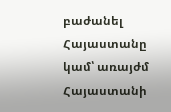բաժանել Հայաստանը կամ՝ առայժմ Հայաստանի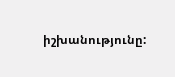իշխանությունը: